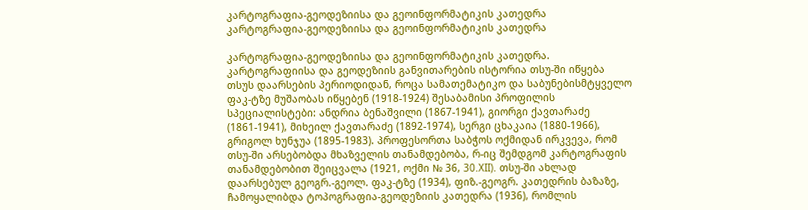კარტოგრაფია-გეოდეზიისა და გეოინფორმატიკის კათედრა
კარტოგრაფია-გეოდეზიისა და გეოინფორმატიკის კათედრა

კარტოგრაფია-გეოდეზიისა და გეოინფორმატიკის კათედრა. კარტოგრაფიისა და გეოდეზიის განვითარების ისტორია თსუ-ში იწყება თსუს დაარსების პერიოდიდან, როცა სამათემატიკო და საბუნებისმტყველო ფაკ-ტზე მუშაობას იწყებენ (1918-1924) შესაბამისი პროფილის სპეციალისტები: ანდრია ბენაშვილი (1867-1941), გიორგი ქავთარაძე (1861-1941), მიხეილ ქავთარაძე (1892-1974), სერგი ცხაკაია (1880-1966), გრიგოლ ხუნჯუა (1895-1983). პროფესორთა საბჭოს ოქმიდან ირკვევა, რომ თსუ-ში არსებობდა მხაზველის თანამდებობა, რ-იც შემდგომ კარტოგრაფის თანამდებობით შეიცვალა (1921, ოქმი № 36, 30.XII). თსუ-ში ახლად დაარსებულ გეოგრ.-გეოლ. ფაკ-ტზე (1934), ფიზ.-გეოგრ. კათედრის ბაზაზე, ჩამოყალიბდა ტოპოგრაფია-გეოდეზიის კათედრა (1936), რომლის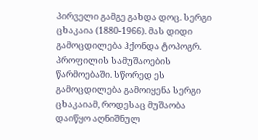პირველი გამგე გახდა დოც. სერგი ცხაკაია (1880-1966). მას დიდი გამოცდილება ჰქონდა ტოპოგრ. პროფილის სამუშაოების წარმოებაში. სწორედ ეს გამოცდილება გამოიყენა სერგი ცხაკაიამ, როდესაც მუშაობა დაიწყო აღნიშნულ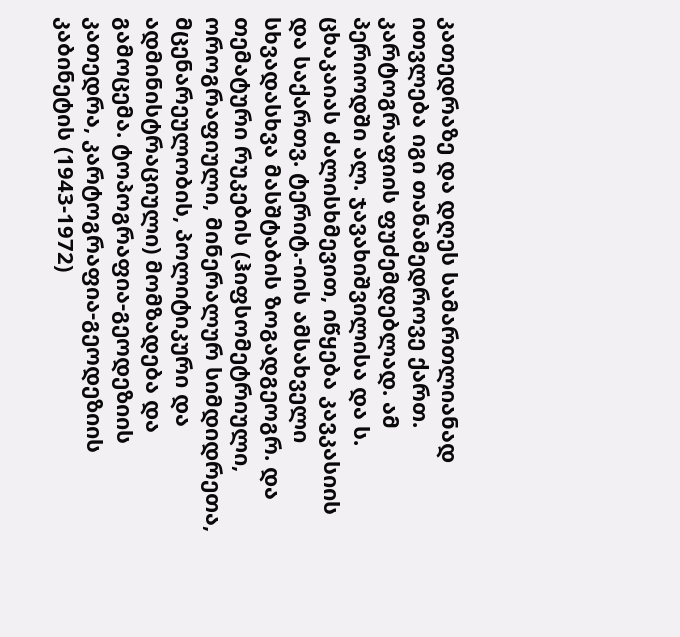კათედრაზე და დღეს სამართლიანად ითვლება იგი თანამედროვე ქართ. კარტოგრაფიის ფუძემდებლად. ამ პერიოდში ალ. ჯავახიშვილისა და ს. ცხაკაიას ძალისხმევით, იწყება კავკასიის და საქართვ. ტერიტ.-იის ამსახველი სხვადასხვა მასშტაბის ზოგადგეოგრ. და თემატური რუკების (ჰიფსომეტრიული, ოროგრაფიული, მინერალურ სიმდიდრეთა, მცენარეულობის, პოლიტიკური და ადმინისტრაციული) მომზადება და გამოცემა. ტოპოგრაფია-გეოდეზიის კათედრა, კარტოგრაფია-გეოდეზიის კაბინეტის (1943-1972)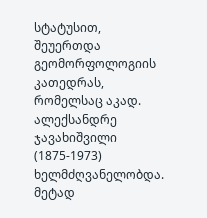სტატუსით, შეუერთდა გეომორფოლოგიის კათედრას, რომელსაც აკად. ალექსანდრე ჯავახიშვილი (1875-1973) ხელმძღვანელობდა. მეტად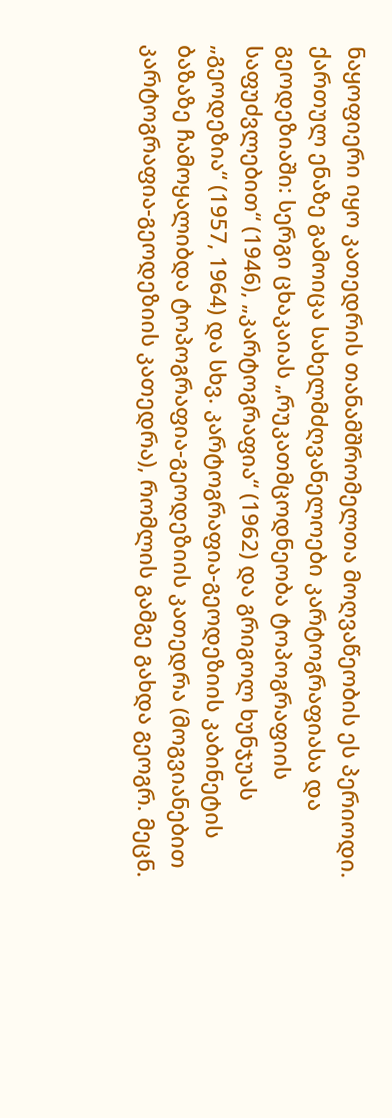ნაყოფიერი იყო კათედრის თანამშრომელთა მოღვაწეობის ეს პერიოდი. ქართულ ენაზე გამოიცა სახელმძღვანელოები კარტოგრაფიასა და გეოდეზიაში: სერგი ცხაკაიას „რუკათმცოდნეობა ტოპოგრაფიის საფუძვლებით“ (1946), „კარტოგრაფია“ (1962) და გრიგოლ ხუნჯუას „გეოდეზია“ (1957, 1964) და სხვ. კარტოგრაფია-გეოდეზიის კაბინეტის ბაზაზე ჩამოყალიბდა ტოპოგრაფია-გეოდეზიის კათედრა (მოგვიანებით კარტოგრაფია-გეოდეზიის კათედრა), რომლის გამგე გახდა გეოგრ. მეცნ.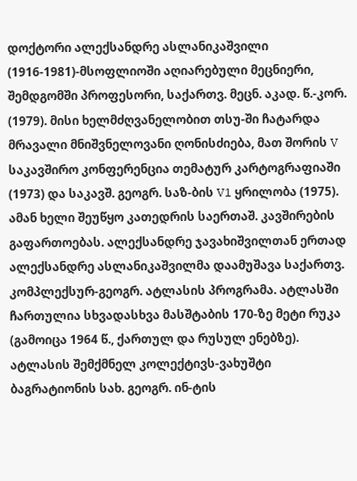დოქტორი ალექსანდრე ასლანიკაშვილი (1916-1981)-მსოფლიოში აღიარებული მეცნიერი, შემდგომში პროფესორი, საქართვ. მეცნ. აკად. წ.-კორ. (1979). მისი ხელმძღვანელობით თსუ-ში ჩატარდა მრავალი მნიშვნელოვანი ღონისძიება, მათ შორის V საკავშირო კონფერენცია თემატურ კარტოგრაფიაში (1973) და საკავშ. გეოგრ. საზ-ბის V1 ყრილობა (1975). ამან ხელი შეუწყო კათედრის საერთაშ. კავშირების გაფართოებას. ალექსანდრე ჯავახიშვილთან ერთად ალექსანდრე ასლანიკაშვილმა დაამუშავა საქართვ. კომპლექსურ-გეოგრ. ატლასის პროგრამა. ატლასში ჩართულია სხვადასხვა მასშტაბის 170-ზე მეტი რუკა (გამოიცა 1964 წ., ქართულ და რუსულ ენებზე). ატლასის შემქმნელ კოლექტივს-ვახუშტი ბაგრატიონის სახ. გეოგრ. ინ-ტის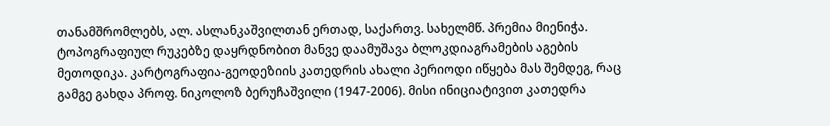თანამშრომლებს, ალ. ასლანკაშვილთან ერთად, საქართვ. სახელმწ. პრემია მიენიჭა. ტოპოგრაფიულ რუკებზე დაყრდნობით მანვე დაამუშავა ბლოკდიაგრამების აგების მეთოდიკა. კარტოგრაფია-გეოდეზიის კათედრის ახალი პერიოდი იწყება მას შემდეგ, რაც გამგე გახდა პროფ. ნიკოლოზ ბერუჩაშვილი (1947-2006). მისი ინიციატივით კათედრა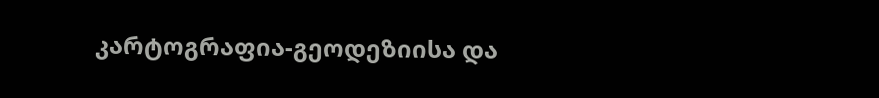კარტოგრაფია-გეოდეზიისა და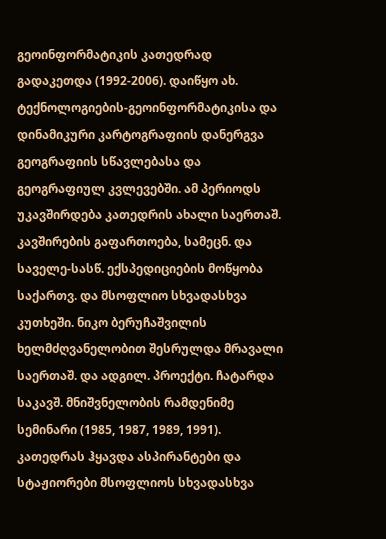გეოინფორმატიკის კათედრად გადაკეთდა (1992-2006). დაიწყო ახ. ტექნოლოგიების-გეოინფორმატიკისა და დინამიკური კარტოგრაფიის დანერგვა გეოგრაფიის სწავლებასა და გეოგრაფიულ კვლევებში. ამ პერიოდს უკავშირდება კათედრის ახალი საერთაშ. კავშირების გაფართოება, სამეცნ. და საველე-სასწ. ექსპედიციების მოწყობა საქართვ. და მსოფლიო სხვადასხვა კუთხეში. ნიკო ბერუჩაშვილის ხელმძღვანელობით შესრულდა მრავალი საერთაშ. და ადგილ. პროექტი. ჩატარდა საკავშ. მნიშვნელობის რამდენიმე სემინარი (1985, 1987, 1989, 1991). კათედრას ჰყავდა ასპირანტები და სტაჟიორები მსოფლიოს სხვადასხვა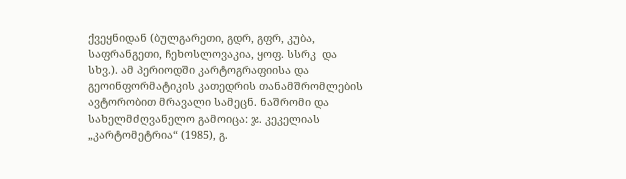ქვეყნიდან (ბულგარეთი, გდრ, გფრ, კუბა, საფრანგეთი, ჩეხოსლოვაკია, ყოფ. სსრკ  და სხვ.). ამ პერიოდში კარტოგრაფიისა და გეოინფორმატიკის კათედრის თანამშრომლების ავტორობით მრავალი სამეცნ. ნაშრომი და სახელმძღვანელო გამოიცა: ჯ. კეკელიას „კარტომეტრია“ (1985), გ.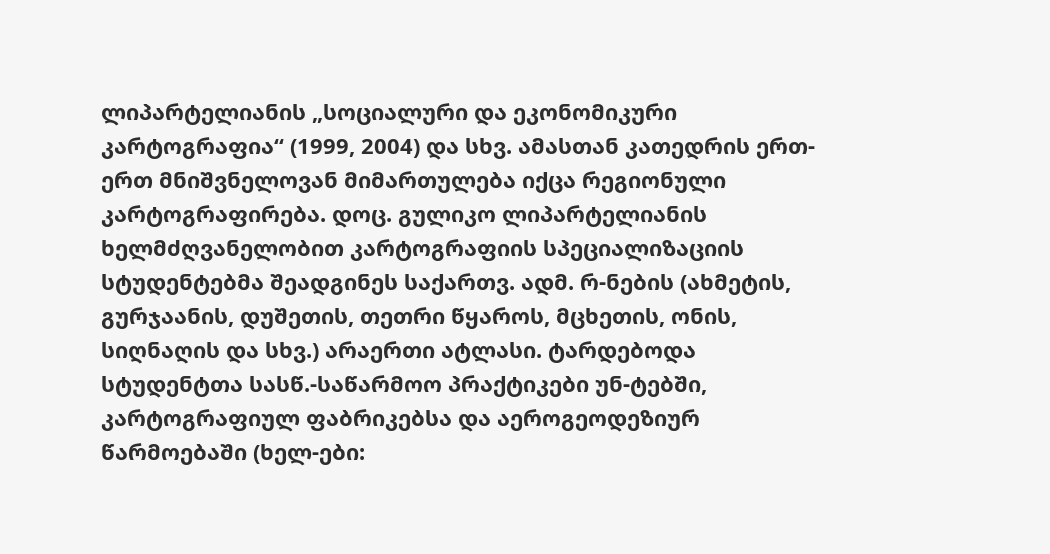ლიპარტელიანის „სოციალური და ეკონომიკური კარტოგრაფია“ (1999, 2004) და სხვ. ამასთან კათედრის ერთ-ერთ მნიშვნელოვან მიმართულება იქცა რეგიონული კარტოგრაფირება. დოც. გულიკო ლიპარტელიანის ხელმძღვანელობით კარტოგრაფიის სპეციალიზაციის სტუდენტებმა შეადგინეს საქართვ. ადმ. რ-ნების (ახმეტის, გურჯაანის, დუშეთის, თეთრი წყაროს, მცხეთის, ონის, სიღნაღის და სხვ.) არაერთი ატლასი. ტარდებოდა სტუდენტთა სასწ.-საწარმოო პრაქტიკები უნ-ტებში, კარტოგრაფიულ ფაბრიკებსა და აეროგეოდეზიურ წარმოებაში (ხელ-ები: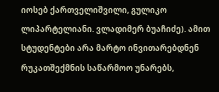იოსებ ქართველიშვილი, გულიკო ლიპარტელიანი. ვლადიმერ ბუაჩიძე). ამით სტუდენტები არა მარტო ინვითარებდნენ რუკათშექმნის საწარმოო უნარებს,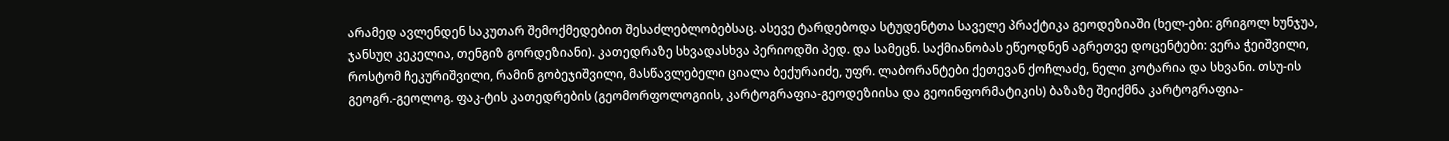არამედ ავლენდენ საკუთარ შემოქმედებით შესაძლებლობებსაც. ასევე ტარდებოდა სტუდენტთა საველე პრაქტიკა გეოდეზიაში (ხელ-ები: გრიგოლ ხუნჯუა, ჯანსუღ კეკელია, თენგიზ გორდეზიანი). კათედრაზე სხვადასხვა პერიოდში პედ. და სამეცნ. საქმიანობას ეწეოდნენ აგრეთვე დოცენტები: ვერა ჭეიშვილი, როსტომ ჩეკურიშვილი, რამინ გობეჯიშვილი, მასწავლებელი ციალა ბექურაიძე, უფრ. ლაბორანტები ქეთევან ქოჩლაძე, ნელი კოტარია და სხვანი. თსუ-ის გეოგრ.-გეოლოგ. ფაკ-ტის კათედრების (გეომორფოლოგიის, კარტოგრაფია-გეოდეზიისა და გეოინფორმატიკის) ბაზაზე შეიქმნა კარტოგრაფია-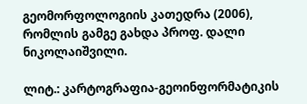გეომორფოლოგიის კათედრა (2006), რომლის გამგე გახდა პროფ. დალი ნიკოლაიშვილი.

ლიტ.: კარტოგრაფია-გეოინფორმატიკის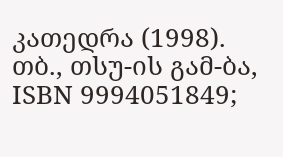კათედრა (1998). თბ., თსუ-ის გამ-ბა, ISBN 9994051849;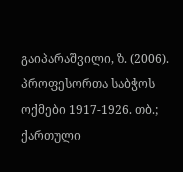გაიპარაშვილი, ზ. (2006). პროფესორთა საბჭოს ოქმები 1917-1926. თბ.; ქართული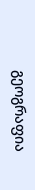გეოგრაფია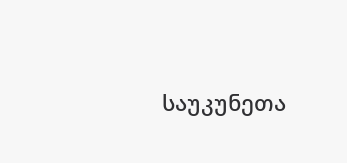საუკუნეთა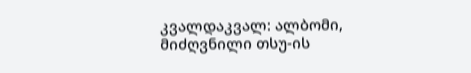კვალდაკვალ: ალბომი, მიძღვნილი თსუ-ის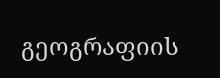გეოგრაფიის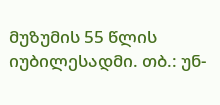მუზუმის 55 წლის იუბილესადმი. თბ.: უნ-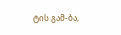ტის გამ-ბა,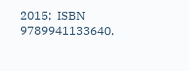2015;  ISBN 9789941133640.